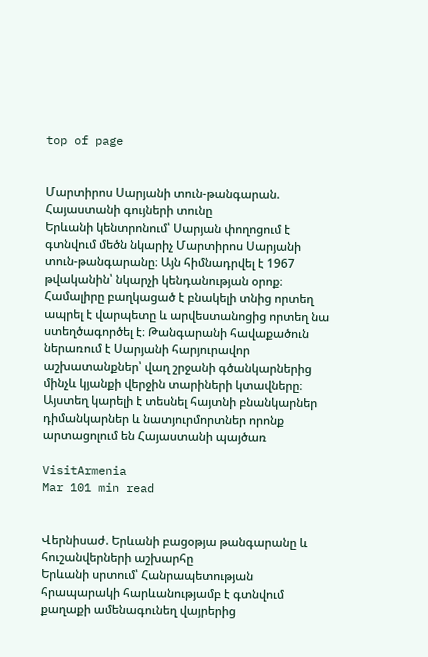top of page


Մարտիրոս Սարյանի տուն-թանգարան. Հայաստանի գույների տունը
Երևանի կենտրոնում՝ Սարյան փողոցում է գտնվում մեծն նկարիչ Մարտիրոս Սարյանի տուն-թանգարանը։ Այն հիմնադրվել է 1967 թվականին՝ նկարչի կենդանության օրոք։ Համալիրը բաղկացած է բնակելի տնից որտեղ ապրել է վարպետը և արվեստանոցից որտեղ նա ստեղծագործել է։ Թանգարանի հավաքածուն ներառում է Սարյանի հարյուրավոր աշխատանքներ՝ վաղ շրջանի գծանկարներից մինչև կյանքի վերջին տարիների կտավները։ Այստեղ կարելի է տեսնել հայտնի բնանկարներ դիմանկարներ և նատյուրմորտներ որոնք արտացոլում են Հայաստանի պայծառ

VisitArmenia
Mar 101 min read


Վերնիսաժ. Երևանի բացօթյա թանգարանը և հուշանվերների աշխարհը
Երևանի սրտում՝ Հանրապետության հրապարակի հարևանությամբ է գտնվում քաղաքի ամենագունեղ վայրերից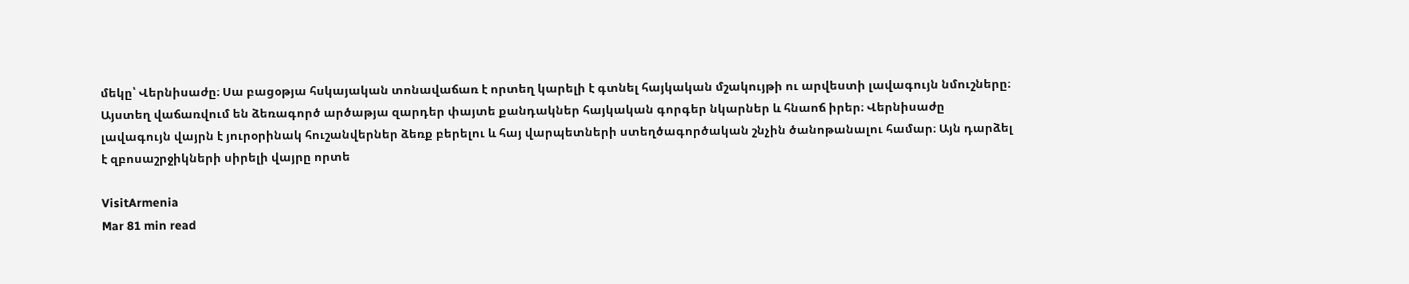մեկը՝ Վերնիսաժը։ Սա բացօթյա հսկայական տոնավաճառ է որտեղ կարելի է գտնել հայկական մշակույթի ու արվեստի լավագույն նմուշները։ Այստեղ վաճառվում են ձեռագործ արծաթյա զարդեր փայտե քանդակներ հայկական գորգեր նկարներ և հնաոճ իրեր։ Վերնիսաժը լավագույն վայրն է յուրօրինակ հուշանվերներ ձեռք բերելու և հայ վարպետների ստեղծագործական շնչին ծանոթանալու համար։ Այն դարձել է զբոսաշրջիկների սիրելի վայրը որտե

VisitArmenia
Mar 81 min read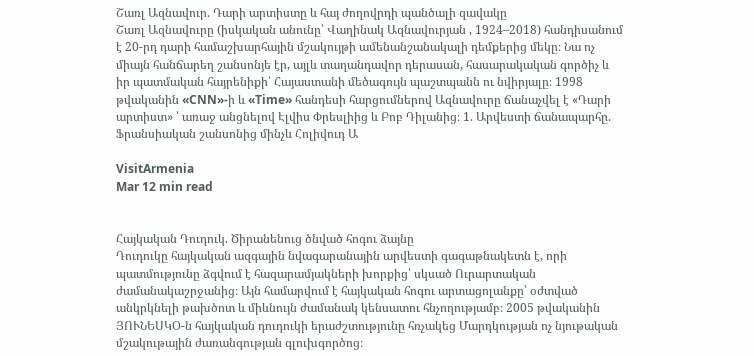Շառլ Ազնավուր. Դարի արտիստը և հայ ժողովրդի պանծալի զավակը
Շառլ Ազնավուրը (իսկական անունը՝ Վաղինակ Ազնավուրյան , 1924–2018) հանդիսանում է 20-րդ դարի համաշխարհային մշակույթի ամենանշանակալի դեմքերից մեկը։ Նա ոչ միայն հանճարեղ շանսոնյե էր, այլև տաղանդավոր դերասան, հասարակական գործիչ և իր պատմական հայրենիքի՝ Հայաստանի մեծագույն պաշտպանն ու նվիրյալը։ 1998 թվականին «CNN»-ի և «Time» հանդեսի հարցումներով Ազնավուրը ճանաչվել է «Դարի արտիստ» ՝ առաջ անցնելով Էլվիս Փրեսլիից և Բոբ Դիլանից։ 1. Արվեստի ճանապարհը. Ֆրանսիական շանսոնից մինչև Հոլիվուդ Ա

VisitArmenia
Mar 12 min read


Հայկական Դուդուկ. Ծիրանենուց ծնված հոգու ձայնը
Դուդուկը հայկական ազգային նվագարանային արվեստի գագաթնակետն է, որի պատմությունը ձգվում է հազարամյակների խորքից՝ սկսած Ուրարտական ժամանակաշրջանից։ Այն համարվում է հայկական հոգու արտացոլանքը՝ օժտված անկրկնելի թախծոտ և միևնույն ժամանակ կենսատու հնչողությամբ։ 2005 թվականին ՅՈՒՆԵՍԿՕ-ն հայկական դուդուկի երաժշտությունը հռչակեց Մարդկության ոչ նյութական մշակութային ժառանգության գլուխգործոց։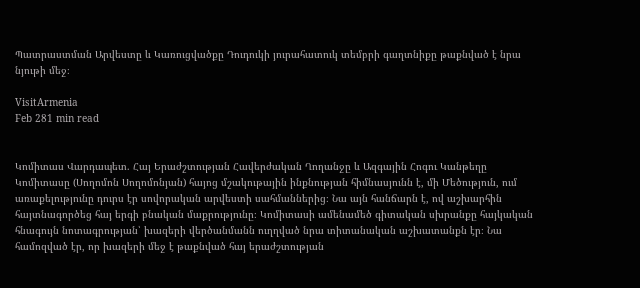Պատրաստման Արվեստը և Կառուցվածքը Դուդուկի յուրահատուկ տեմբրի գաղտնիքը թաքնված է նրա նյութի մեջ։

VisitArmenia
Feb 281 min read


Կոմիտաս Վարդապետ. Հայ Երաժշտության Հավերժական Ղողանջը և Ազգային Հոգու Կանթեղը
Կոմիտասը (Սողոմոն Սողոմոնյան) հայոց մշակութային ինքնության հիմնասյունն է, մի Մեծություն, ում առաքելությունը դուրս էր սովորական արվեստի սահմաններից։ Նա այն հանճարն է, ով աշխարհին հայտնագործեց հայ երգի բնական մաքրությունը։ Կոմիտասի ամենամեծ գիտական սխրանքը հայկական հնագույն նոտագրության՝ խազերի վերծանմանն ուղղված նրա տիտանական աշխատանքն էր։ Նա համոզված էր, որ խազերի մեջ է թաքնված հայ երաժշտության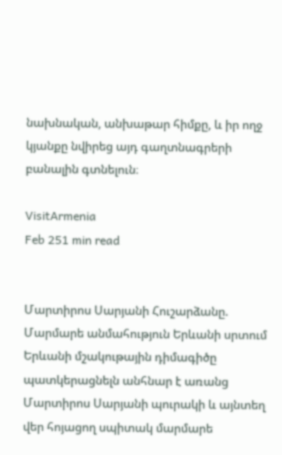նախնական, անխաթար հիմքը, և իր ողջ կյանքը նվիրեց այդ գաղտնագրերի բանալին գտնելուն։

VisitArmenia
Feb 251 min read


Մարտիրոս Սարյանի Հուշարձանը. Մարմարե անմահություն Երևանի սրտում
Երևանի մշակութային դիմագիծը պատկերացնելն անհնար է առանց Մարտիրոս Սարյանի պուրակի և այնտեղ վեր հոյացող սպիտակ մարմարե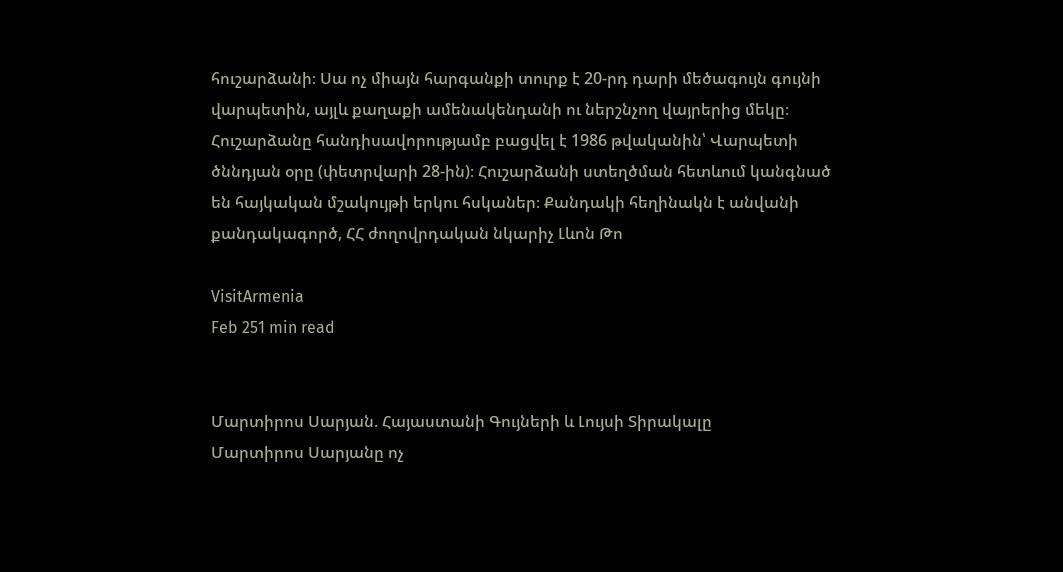հուշարձանի։ Սա ոչ միայն հարգանքի տուրք է 20-րդ դարի մեծագույն գույնի վարպետին, այլև քաղաքի ամենակենդանի ու ներշնչող վայրերից մեկը։ Հուշարձանը հանդիսավորությամբ բացվել է 1986 թվականին՝ Վարպետի ծննդյան օրը (փետրվարի 28-ին)։ Հուշարձանի ստեղծման հետևում կանգնած են հայկական մշակույթի երկու հսկաներ։ Քանդակի հեղինակն է անվանի քանդակագործ, ՀՀ ժողովրդական նկարիչ Լևոն Թո

VisitArmenia
Feb 251 min read


Մարտիրոս Սարյան. Հայաստանի Գույների և Լույսի Տիրակալը
Մարտիրոս Սարյանը ոչ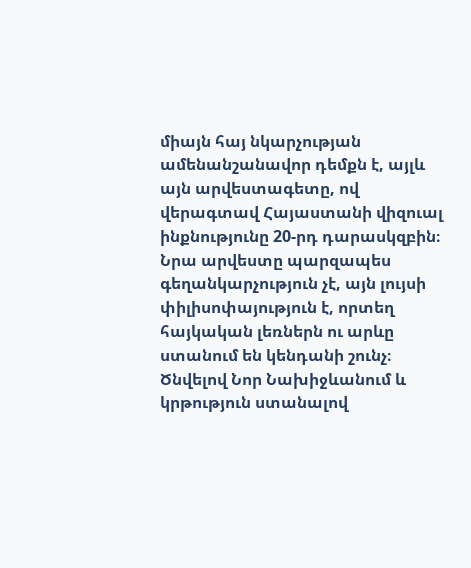միայն հայ նկարչության ամենանշանավոր դեմքն է, այլև այն արվեստագետը, ով վերագտավ Հայաստանի վիզուալ ինքնությունը 20-րդ դարասկզբին։ Նրա արվեստը պարզապես գեղանկարչություն չէ, այն լույսի փիլիսոփայություն է, որտեղ հայկական լեռներն ու արևը ստանում են կենդանի շունչ։ Ծնվելով Նոր Նախիջևանում և կրթություն ստանալով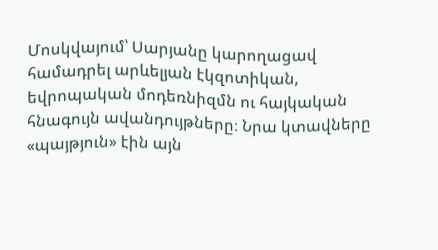Մոսկվայում՝ Սարյանը կարողացավ համադրել արևելյան էկզոտիկան, եվրոպական մոդեռնիզմն ու հայկական հնագույն ավանդույթները։ Նրա կտավները «պայթյուն» էին այն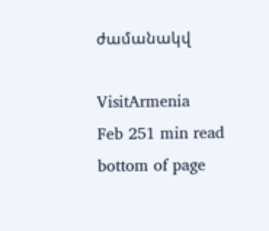ժամանակվ

VisitArmenia
Feb 251 min read
bottom of page